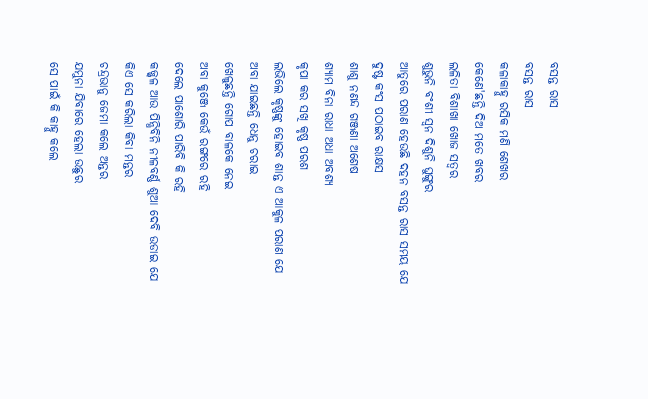ବସନ୍ତ ରାସ
ବସନ୍ତ ରାସ
କଳାକାହ୍ନୁ ରସିକ ମଣି ଶେଖର
କେଣେ'ଛନ୍ତି ଦିଅ ମତେ ଖବର
ଲଳିତା ବିଶାଖା ଖୋଜ ସତ୍ୱର
ଶୁଭୁନି ବଂଶୀ ସ୍ଵନ ଦିଶୁନି ଘୁଙ୍ଗୁର
ଆତୁରେ ପରାଣ ହେଉଛି ଦହନ ବସନ୍ତ ରାସ ସମୟ ଯେ
ଦୁଷ୍ଟ କଂସ ପଠାଇବ ରାକ୍ଷସ
ଶାଶୁ ନଣନ୍ଦ ଗଞ୍ଜଣା ଅଶେଷ
ଶ୍ୟାମ ବିନା ରାଧା ଅଧା ଅବଶ୍ୟ
କୃପା କର ସଖି କୃଷ୍ଣ ପରଶ
ଲଭିଲେ କୃଷ୍ଣଙ୍କୁ ହୋଇବ ଶାନ୍ତ ଏ ଆକୁଳ ପରାଣ ଯେ
ଅବା ଯାଇଛନ୍ତି ଧେନୁ ଚରାଇ
ଖେଳୁଛନ୍ତି ଗୋପ ବାଳକେ ନେଇ
ଅବା କୁଞ୍ଜେ କେଉଁ ରଙ୍ଗରେ ରହି
ଦେଲେ ପାଶୋରି ପାରିବି କି ରହି
କଜ୍ଜ୍ୱଳ ଆଉ ପିନ୍ଧିବିନି ନୀଳବର୍ଣ୍ଣ ଶୁଆ ଦେବି ଉଡାଇ ଯେ
କିଏ ସେ କରିଲା କିବା ମନ୍ତର
ଚନ୍ଦ୍ରଭାନୁ ଜେମା କଲେ ଅନ୍ତର
ଯମୁନା ଯିବାରେ ହେଲା ଉଛୁର
ସେ ପାଇଁ କି କାହ୍ନୁ କଲେ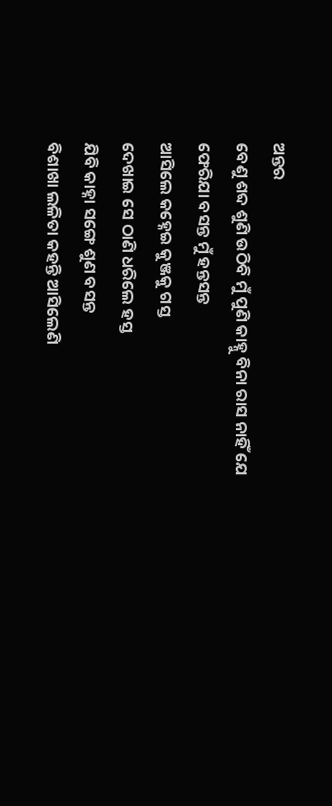ଅନ୍ତର
ବେଣୁ ଶବ୍ଦ ଶୁଣି ଉଠିବି ମୁଁ ପୁଣି କାହ୍ନୁ ବିନା ରାସ ନାହିଁ ଯେ
ଫେରିଯା ବସନ୍ତ ମୁଁ ହନ୍ତସନ୍ତ
ଆସିଲେ କହ୍ନେଇ କୁଞ୍ଜକୁ ଗସ୍ତ
ଦେଖାଇ ସେ ଠାଣି ଧରିଲେ ହସ୍ତ
ଯିବି କାହ୍ନା ସଙ୍ଗେ ଶୁଣ ବସନ୍ତ
ବିଶାଖା ଲଳିତା କହନ୍ତି ଆସିଲେଣି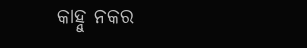କାହ୍ନୁ ନକର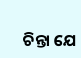ଚିନ୍ତା ଯେ